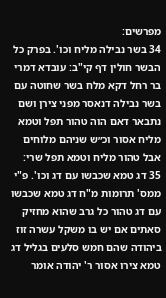מפרשים:
34 בשר נבילה מליח וכו'. בפרק כל הבשר חולין דף קי"ב: עובדא דמרי בר רחל דקא מלח בשר שחוטה עם בשר נבילה דנאסר מפני צירן ושם נתבאר דאם הוה טהור תפל וטמא מליח אסור וכ״ש שניהם מלוחים אבל טהור מליח וטמא תפל שרי:
35 דג טמא שכבשו עם דג וכו'. פ"י ממס' תרומות מ"ח דג טמא שכבשו עם דג טהור כל גרב שהוא מחזיק סאתים אם יש בו משקל עשרה זוז ביהודה שהם חמש סלעים בגליל דג טמא צירו אסור ר' יהודה אומר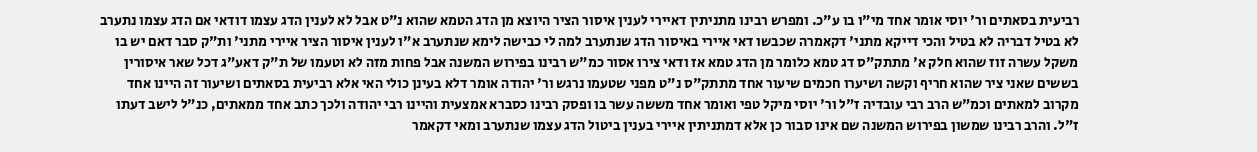רביעית בסאתים ור' יוסי אומר אחד מי"ו בו ע"כ. ומפרש רבינו מתניתין דאיירי לענין איסור הציר היוצא מן הדג הטמא שהוא נ"ט אבל לא לענין הדג עצמו דודאי אם הדג עצמו נתערב לא בטיל דבריה לא בטיל והכי דייקא מתני' דקאמרה שכבשו דאי איירי באיסור הדג שנתערב למה לי כבישה לימא שנתערב א"ו לענין איסור הציר איירי מתני' ות"ק סבר דאם יש בו משקל עשרה זוז שהוא חלק א' מתתק"ס דג טמא כלומר מן הדג טמא אז ודאי צירו אסור כמ"ש רבינו בפירוש המשנה אבל פחות מזה לא וטעמו של ת"ק דאע"ג דכל שאר איסורין בששים שאני ציר שהוא חריף וקשה ושיערו חכמים שיעור אחד מתתק"ס נ"ט מפני שטעמו נרגש ור' יהודה אומר דלא בעינן כולי האי אלא רביעית בסאתים ושיעור זה היינו אחד מקרוב למאתים וכמ"ש הרב רבי עובדיה ז"ל ור' יוסי מיקל טפי ואומר אחד מששה עשר בו ופסק רבינו כסברא אמצעית והיינו רבי יהודה ולכך כתב אחד ממאתים, כנ"ל לישב דעתו ז"ל. והרב רבינו שמשון בפירוש המשנה שם אינו סבור כן אלא דמתניתין איירי בענין ביטול הדג עצמו שנתערב ומאי דקאמר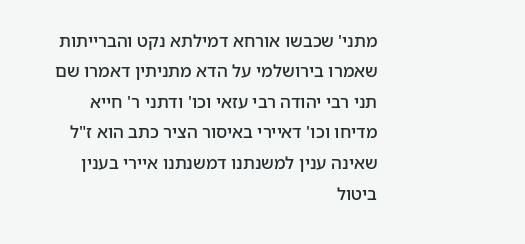מתני' שכבשו אורחא דמילתא נקט והברייתות שאמרו בירושלמי על הדא מתניתין דאמרו שם תני רבי יהודה רבי עזאי וכו' ודתני ר' חייא מדיחו וכו' דאיירי באיסור הציר כתב הוא ז"ל שאינה ענין למשנתנו דמשנתנו איירי בענין ביטול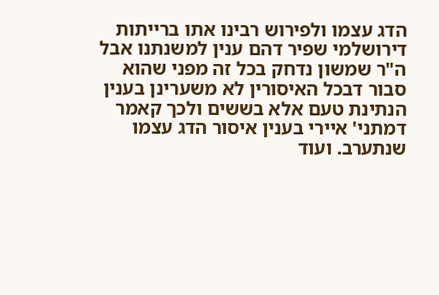הדג עצמו ולפירוש רבינו אתו ברייתות דירושלמי שפיר דהם ענין למשנתנו אבל ה"ר שמשון נדחק בכל זה מפני שהוא סבור דבכל האיסורין לא משערינן בענין הנתינת טעם אלא בששים ולכך קאמר דמתני' איירי בענין איסור הדג עצמו שנתערב. ועוד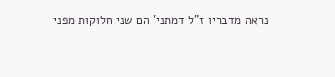נראה מדבריו ז"ל דמתני' הם שני חלוקות מפני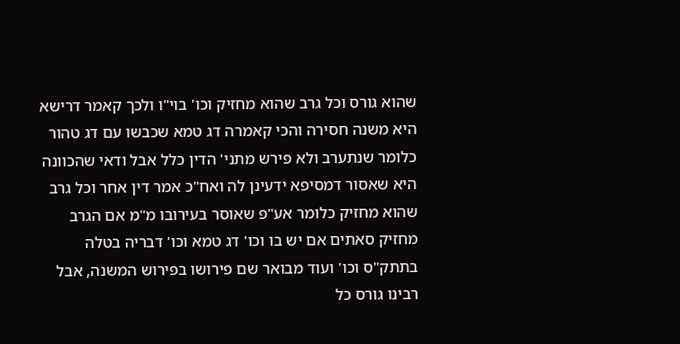שהוא גורס וכל גרב שהוא מחזיק וכו' בוי"ו ולכך קאמר דרישא היא משנה חסירה והכי קאמרה דג טמא שכבשו עם דג טהור כלומר שנתערב ולא פירש מתני' הדין כלל אבל ודאי שהכוונה היא שאסור דמסיפא ידעינן לה ואח"כ אמר דין אחר וכל גרב שהוא מחזיק כלומר אע"פ שאוסר בעירובו מ"מ אם הגרב מחזיק סאתים אם יש בו וכו' דג טמא וכו' דבריה בטלה בתתק"ס וכו' ועוד מבואר שם פירושו בפירוש המשנה, אבל רבינו גורס כל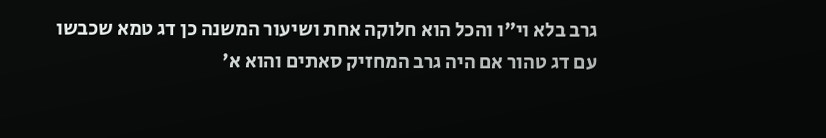גרב בלא וי"ו והכל הוא חלוקה אחת ושיעור המשנה כן דג טמא שכבשו עם דג טהור אם היה גרב המחזיק סאתים והוא א'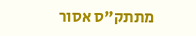מתתק"ס אסור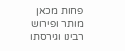פחות מכאן מותר ופירוש רבינו וגירסתו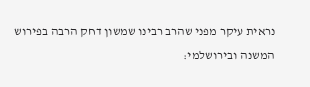נראית עיקר מפני שהרב רבינו שמשון דחק הרבה בפירוש המשנה ובירושלמי: